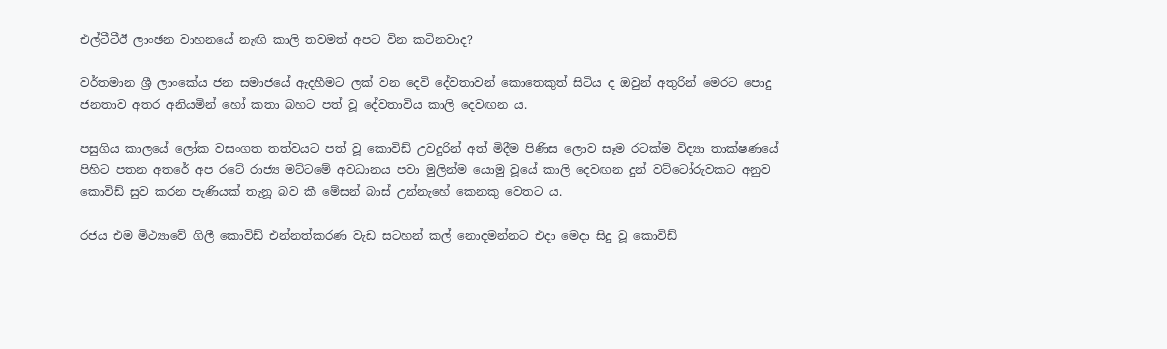එල්ටීටීඊ ලාංඡන වාහනයේ නැඟි කාලි තවමත් අපට වින කටිනවාද?

වර්තමාන ශ්‍රී ලාංකේය ජන සමාජයේ ඇදහීමට ලක් වන දෙවි දේවතාවන් කොතෙකුත් සිටිය ද ඔවුන් අතුරින් මෙරට පොදු ජනතාව අතර අනියමින් හෝ කතා බහට පත් වූ දේවතාවිය කාලි දෙවඟන ය.

පසුගිය කාලයේ ලෝක වසංගත තත්වයට පත් වූ කොවිඩ් උවදුරින් අත් මිදීම පිණිස ලොව සෑම රටක්ම විද්‍යා තාක්ෂණයේ පිහිට පතන අතරේ අප රටේ රාජ්‍ය මට්ටමේ අවධානය පවා මුලින්ම යොමු වූයේ කාලි දෙවඟන දුන් වට්ටෝරුවකට අනුව කොවිඩ් සුව කරන පැණියක් තැනූ බව කී මේසන් බාස් උන්නැහේ කෙනකු වෙතට ය.

රජය එම මිථ්‍යාවේ ගිලී කොවිඩ් එන්නත්කරණ වැඩ සටහන් කල් නොදමන්නට එදා මෙදා සිදු වූ කොවිඩ්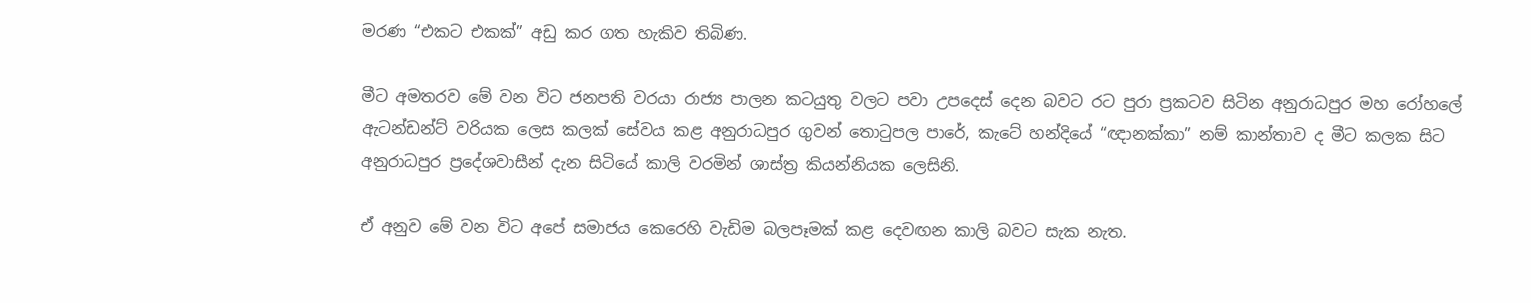මරණ “එකට එකක්” අඩු කර ගත හැකිව තිබිණ.

මීට අමතරව මේ වන විට ජනපති වරයා රාජ්‍ය පාලන කටයුතු වලට පවා උපදෙස් දෙන බවට රට පුරා ප්‍රකටව සිටින අනුරාධපුර මහ රෝහලේ ඇටන්ඩන්ට් වරියක ලෙස කලක් සේවය කළ අනුරාධපුර ගුවන් තොටුපල පාරේ, කැටේ හන්දියේ “ඥානක්කා” නම් කාන්තාව ද මීට කලක සිට අනුරාධපුර ප්‍රදේශවාසීන් දැන සිටියේ කාලි වරමින් ශාස්ත්‍ර කියන්නියක ලෙසිනි.

ඒ අනුව මේ වන විට අපේ සමාජය කෙරෙහි වැඩිම බලපෑමක් කළ දෙවඟන කාලි බවට සැක නැත.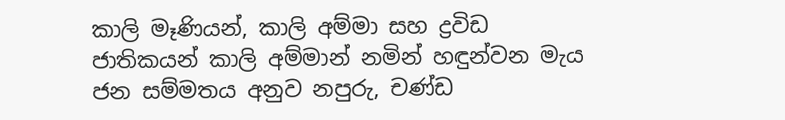කාලි මෑණියන්, කාලි අම්මා සහ ද්‍රවිඩ ජාතිකයන් කාලි අම්මාන් නමින් හඳුන්වන මැය ජන සම්මතය අනුව නපුරු, චණ්ඩ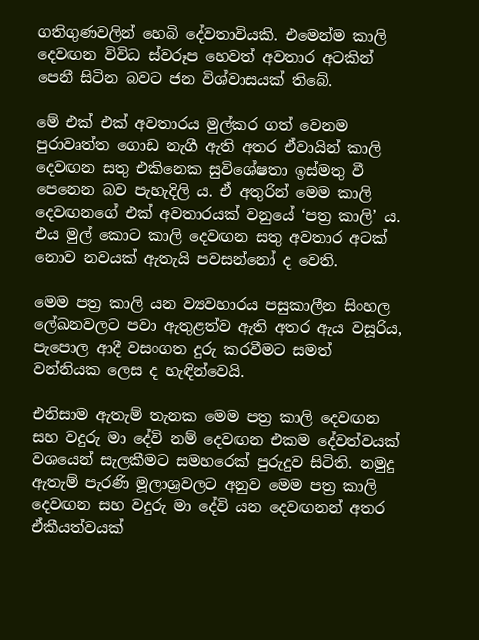ගතිගුණවලින් හෙබි දේවතාවියකි. එමෙන්ම කාලි දෙවඟන විවිධ ස්වරූප හෙවත් අවතාර අටකින් පෙනී සිටින බවට ජන විශ්වාසයක් තිබේ.

මේ එක් එක් අවතාරය මුල්කර ගත් වෙනම පුරාවෘත්ත ගොඩ නැගී ඇති අතර ඒවායින් කාලි දෙවඟන සතු එකිනෙක සුවිශේෂතා ඉස්මතු වී පෙනෙන බව පැහැදිලි ය. ඒ අතුරින් මෙම කාලි දෙවඟනගේ එක් අවතාරයක් වනුයේ ‘පත්‍ර කාලි’ ය. එය මුල් කොට කාලි දෙවඟන සතු අවතාර අටක් නොව නවයක් ඇතැයි පවසන්නෝ ද වෙති.

මෙම පත්‍ර කාලි යන ව්‍යවහාරය පසුකාලීන සිංහල ලේඛනවලට පවා ඇතුළත්ව ඇති අතර ඇය වසූරිය, පැපොල ආදී වසංගත දුරු කරවීමට සමත් වන්නියක ලෙස ද හැඳින්වෙයි.

එනිසාම ඇතැම් තැනක මෙම පත්‍ර කාලි දෙවඟන සහ වදුරු මා දේවි නම් දෙවඟන එකම දේවත්වයක් වශයෙන් සැලකීමට සමහරෙක් පුරුදුව සිටිති. නමුදු ඇතැම් පැරණි මූලාශ්‍රවලට අනුව මෙම පත්‍ර කාලි දෙවඟන සහ වදුරු මා‌ දේවි යන දෙවඟනන් අතර ඒකීයත්වයක්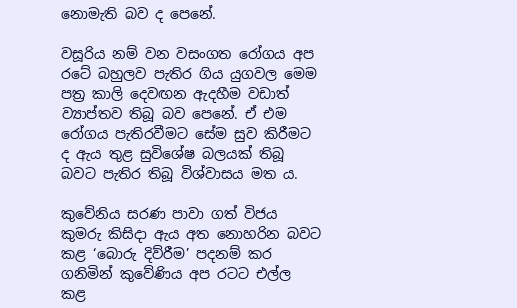නොමැති බව ද පෙනේ.

වසූරිය නම් වන වසංගත රෝගය අප රටේ බහුලව පැතිර ගිය යුගවල මෙම පත්‍ර කාලි දෙවඟන ඇදහීම වඩාත් ව්‍යාප්තව තිබූ බව පෙනේ. ඒ එම රෝගය පැතිරවීමට සේම සුව කිරීමට ද ඇය තුළ සුවිශේෂ බලයක් තිබූ බවට පැතිර තිබූ විශ්වාසය මත ය.

කුවේනිය සරණ පාවා ගත් විජය කුමරු කිසිදා ඇය අත නොහරින බවට කළ ‘බොරු දිව්රීම’ පදනම් කර ගනිමින් කුවේණිය අප රටට එල්ල කළ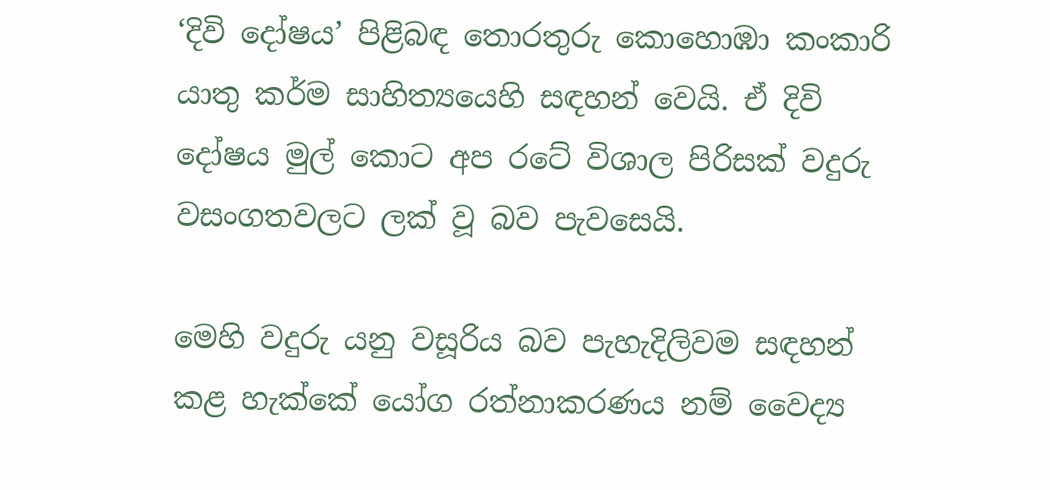‘දිවි දෝෂය’ පිළිබඳ තොරතුරු කොහොඹා කංකාරි යාතු කර්ම සාහිත්‍යයෙහි සඳහන් වෙයි. ඒ දිවි දෝෂය මුල් කොට අප රටේ විශාල පිරිසක් වදුරු වසංගතවලට ලක් වූ බව පැවසෙයි.

මෙහි වදුරු යනු වසූරිය බව පැහැදිලිවම සඳහන් කළ හැක්කේ යෝග රත්නාකරණය නම් වෛද්‍ය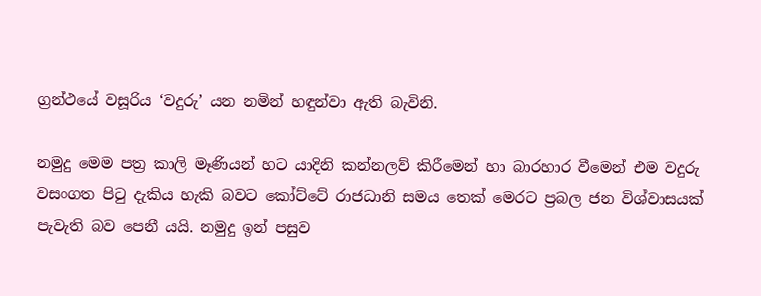ග්‍රන්ථයේ වසූරිය ‘වදුරු’ යන නමින් හඳුන්වා ඇති බැවිනි.

නමුදු මෙම පත්‍ර කාලි මෑණියන් හට යාදිනි කන්නලව් කිරීමෙන් හා බාරහාර වීමෙන් එම වදුරු වසංගත පිටු දැකිය හැකි බවට කෝට්ටේ රාජධානි සමය තෙක් මෙරට ප්‍රබල ජන විශ්වාසයක් පැවැති බව පෙනී යයි. නමුදු ඉන් පසුව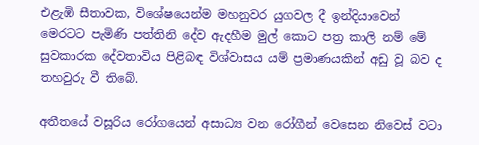එළැඹි සීතාවක, විශේෂයෙන්ම මහනුවර යුගවල දී ඉන්දියාවෙන් මෙරටට පැමිණි පත්තිනි දේව ඇදහීම මුල් කොට පත්‍ර කාලි නම් මේ සුවකාරක දේවතාවිය පිළිබඳ විශ්වාසය යම් ප්‍රමාණයකින් අඩු වූ බව ද තහවුරු වී තිබේ.

අතීතයේ වසූරිය රෝගයෙන් අසාධ්‍ය වන රෝගීන් වෙසෙන නිවෙස් වටා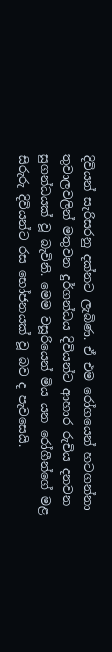දිවියන් සැරිසරනු දක්නට ලැබිණ. ඒ එම රෝගයෙන් හටගන්නා තුවාලවලින් මතුවන දුර්ගන්ධය දිවියන්ට ආහාර රුචිය දනවන සුගන්ධයක් වූ බැවිනි. මෙම වසූරියෙන් මිය යන රෝගීන්ගේ මළ සිරුරු දිවියන්ට රස භෝජනයක් වූ බව ද පැවසෙයි.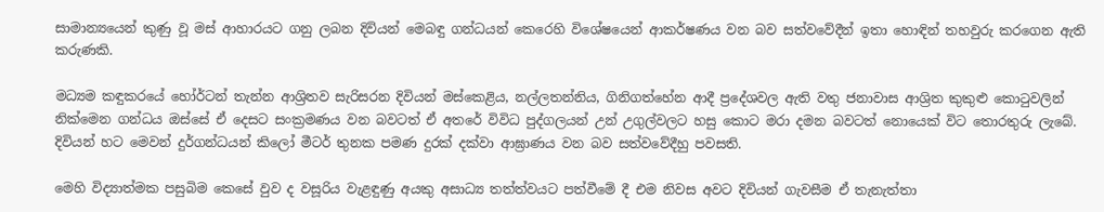සාමාන්‍යයෙන් කුණු වූ මස් ආහාරයට ගනු ලබන දිවියන් මෙබඳු ගන්ධයන් කෙරෙහි විශේෂයෙන් ආකර්ෂණය වන බව සත්වවේදීන් ඉතා හොඳින් තහවුරු කරගෙන ඇති කරුණකි.

මධ්‍යම කඳුකරයේ හෝර්ටන් තැන්න ආශ්‍රිතව සැරිසරන දිවියන් මස්කෙළිය, නල්ලතන්නිය, ගිනිගත්හේන ආදී ප්‍රදේශවල ඇති වතු ජනාවාස ආශ්‍රිත කුකුළු කොටුවලින් නික්මෙන ගන්ධය ඔස්සේ ඒ දෙසට සංක්‍රමණය වන බවටත් ඒ අතරේ විවිධ පුද්ගලයන් උන් උගුල්වලට හසු කොට මරා දමන බවටත් නොයෙක් විට තොරතුරු ලැබේ. දිවියන් හට මෙවන් දුර්ගන්ධයන් කිලෝ මීටර් තුනක පමණ දුරක් දක්වා ආඝ්‍රාණය වන බව සත්වවේදීහු පවසති.

මෙහි විද්‍යාත්මක පසුබිම කෙසේ වුව ද වසූරිය වැළඳුණු අයකු අසාධ්‍ය තත්ත්වයට පත්වීමේ දී එම නිවස අවට දිවියන් ගැවසීම ඒ තැනැත්තා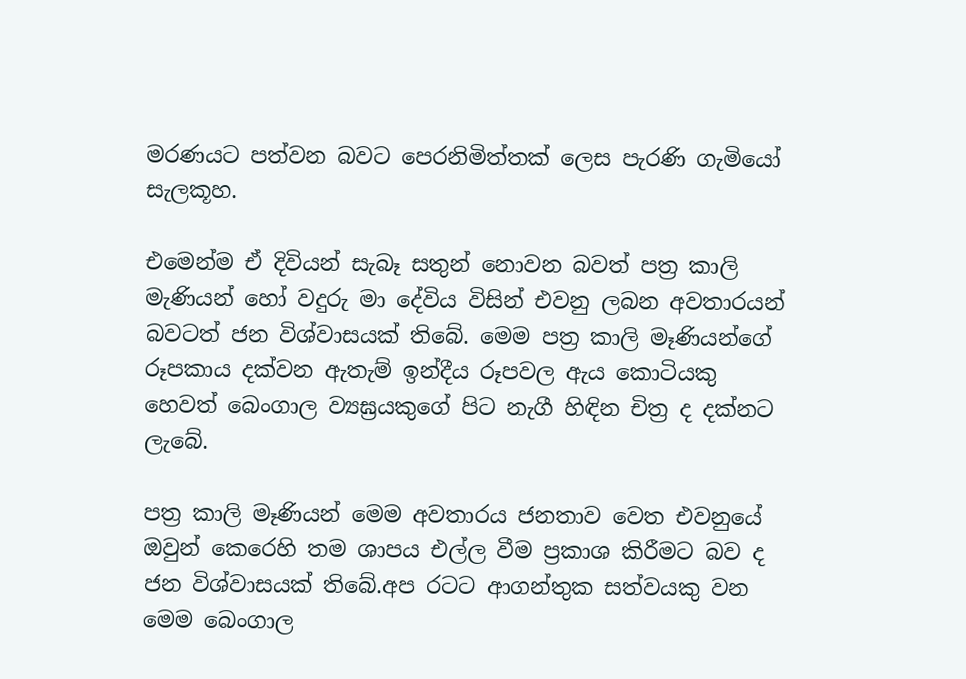මරණයට පත්වන බවට පෙරනිමිත්තක් ලෙස පැරණි ගැමියෝ සැලකූහ.

එමෙන්ම ඒ දිවියන් සැබෑ සතුන් නොවන බවත් පත්‍ර කාලි මැණියන් හෝ වදුරු මා දේවිය විසින් එවනු ලබන අවතාරයන් බවටත් ජන විශ්වාසයක් තිබේ. මෙම පත්‍ර කාලි මෑණියන්ගේ රූපකාය දක්වන ඇතැම් ඉන්දීය රූපවල ඇය කොටියකු හෙවත් බෙංගාල ව්‍යඝ්‍රයකුගේ පිට නැගී හිඳින චිත්‍ර ද දක්නට ලැබේ.

පත්‍ර කාලි මෑණියන් මෙම අවතාරය ජනතාව වෙත එවනුයේ ඔවුන් කෙරෙහි තම ශාපය එල්ල වීම ප්‍රකාශ කිරීමට බව ද ජන විශ්වාසයක් තිබේ.අප රටට ආගන්තුක සත්වයකු වන මෙම බෙංගාල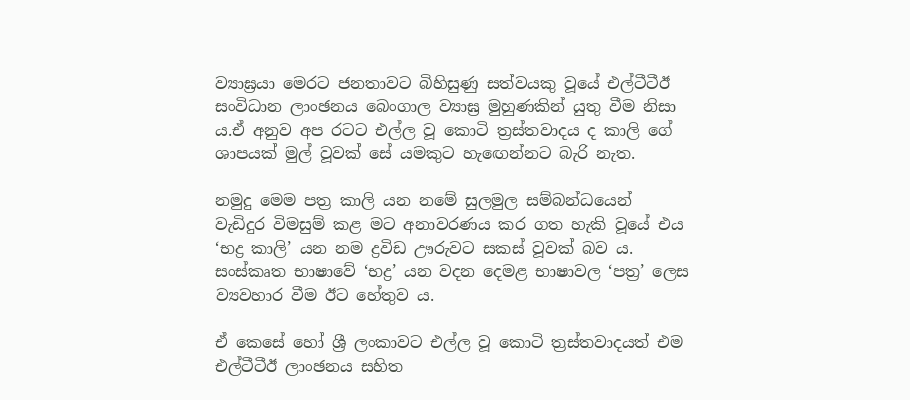ව්‍යාඝ්‍රයා මෙරට ජනතාවට බිහිසුණු සත්වයකු වූයේ එල්ටීටීඊ සංවිධාන ලාංඡනය බෙංගාල ව්‍යාඝ්‍ර මුහුණකින් යුතු වීම නිසා ය.ඒ අනුව අප රටට එල්ල වූ කොටි ත්‍රස්තවාදය ද කාලි ගේ ශාපයක් මුල් වූවක් සේ යමකුට හැඟෙන්නට බැරි නැත.

නමුදු මෙම පත්‍ර කාලි යන නමේ සුලමුල සම්බන්ධයෙන් වැඩිදුර විමසුම් කළ මට අනාවරණය කර ගත හැකි වූයේ එය ‘භද්‍ර කාලි’ යන නම ද්‍රවිඩ ඌරුවට සකස් වූවක් බව ය. සංස්කෘත භාෂාවේ ‘භද්‍ර’ යන වදන දෙමළ භාෂාවල ‘පත්‍ර’ ලෙස ව්‍යවහාර වීම ඊට ‌හේතුව ය.

ඒ කෙසේ හෝ ශ්‍රී ලංකාවට එල්ල වූ කොටි ත්‍රස්තවාදයත් එම එල්ටීටීඊ ලාංඡනය සහිත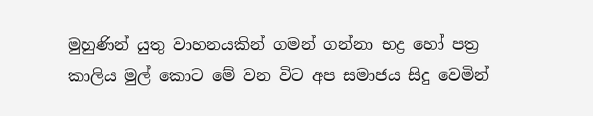මුහුණින් යුතු වාහනයකින් ගමන් ගන්නා භද්‍ර හෝ පත්‍ර කාලිය මුල් කොට මේ වන විට අප සමාජය සිදු වෙමින්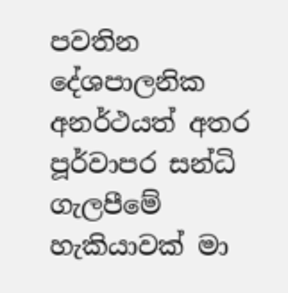පවතින දේශපාලනික අනර්ථයත් අතර පූර්වාපර සන්ධි ගැලපීමේ හැකියාවක් මා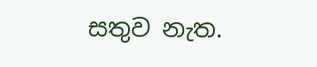සතුව නැත.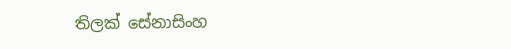තිලක් සේනාසිංහ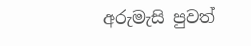අරුමැසි පුවත්